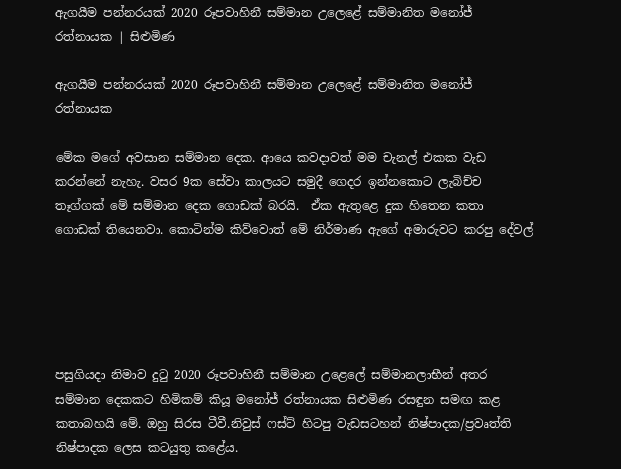ඇගයීම පන්නරයක් 2020 රූපවාහිනී සම්මාන උලෙළේ සම්මානිත මනෝජ් රත්නායක | සිළුමිණ

ඇගයීම පන්නරයක් 2020 රූපවාහිනී සම්මාන උලෙළේ සම්මානිත මනෝජ් රත්නායක

මේක මගේ අවසාන සම්මාන දෙක. ආයෙ කවදාවත් මම චැනල් එකක වැඩ කරන්නේ නැහැ. වසර 9ක සේවා කාලයට සමුදී ගෙදර ඉන්නකොට ලැබිච්ච තෑග්ගක් මේ සම්මාන දෙක ගොඩක් බරයි.  ඒක ඇතුළෙ දුක හිතෙන කතා ගොඩක් තියෙනවා. කොටින්ම කිව්වොත් මේ නිර්මාණ ඇගේ අමාරුවට කරපු දේවල්





පසුගියදා නිමාව දුටු 2020 රූපවාහිනී සම්මාන උළෙලේ සම්මානලාභීන් අතර සම්මාන දෙකකට හිමිකම් කියූ මනෝජ් රත්නායක සිළුමිණ රසඳුන සමඟ කළ කතාබහයි මේ. ඔහු සිරස ටීවී.නිවුස් ෆස්ට් හිටපු වැඩසටහන් නිෂ්පාදක/ප්‍රවෘත්ති නිෂ්පාදක ලෙස කටයුතු කළේය.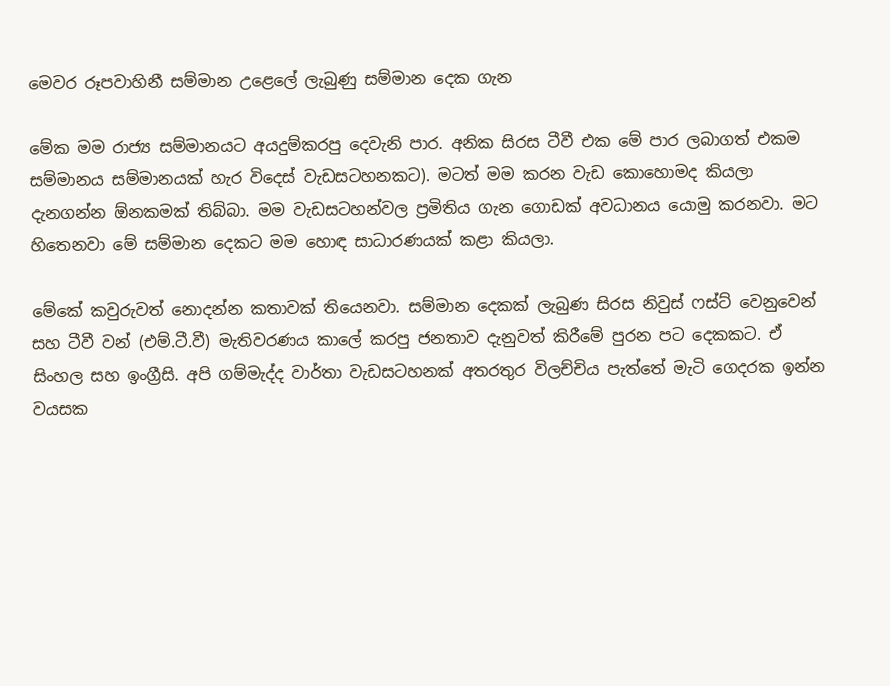මෙවර රූපවාහිනී සම්මාන උළෙලේ ලැබුණු සම්මාන දෙක ගැන

මේක මම රාජ්‍ය සම්මානයට අයදුම්කරපු දෙවැනි පාර. අනික සිරස ටීවී එක මේ පාර ලබාගත් එකම සම්මානය සම්මානයක් හැර විදෙස් වැඩසටහනකට). මටත් මම කරන වැඩ කොහොමද කියලා දැනගන්න ඕනකමක් තිබ්බා. මම වැඩසටහන්වල ප්‍රමිතිය ගැන ගොඩක් අවධානය යොමු කරනවා. මට හිතෙනවා මේ සම්මාන දෙකට මම හොඳ සාධාරණයක් කළා කියලා.

මේකේ කවුරුවත් නොදන්න කතාවක් තියෙනවා. සම්මාන දෙකක් ලැබුණ සිරස නිවුස් ෆස්ට් වෙනුවෙන් සහ ටීවී වන් (එම්.ටී.වී) මැතිවරණය කාලේ කරපු ජනතාව දැනුවත් කිරීමේ පුරන පට දෙකකට. ඒ සිංහල සහ ඉංග්‍රීසි. අපි ගම්මැද්ද වාර්තා වැඩසටහනක් අතරතුර විලච්චිය පැත්තේ මැටි ගෙදරක ඉන්න වයසක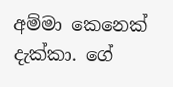අම්මා කෙනෙක් දැක්කා. ගේ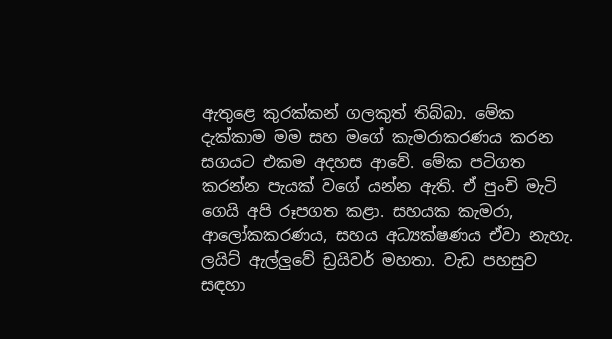ඇතුළෙ කුරක්කන් ගලකුත් තිබ්බා. මේක දැක්කාම මම සහ මගේ කැමරාකරණය කරන සගයට එකම අදහස ආවේ. මේක පටිගත කරන්න පැයක් වගේ යන්න ඇති. ඒ පුංචි මැටි ගෙයි අපි රූපගත කළා. සහයක කැමරා, ආලෝකකරණය, සහය අධ්‍යක්ෂණය ඒවා නැහැ. ලයිට් ඇල්ලුවේ ඩ්‍රයිවර් මහතා. වැඩ පහසුව සඳහා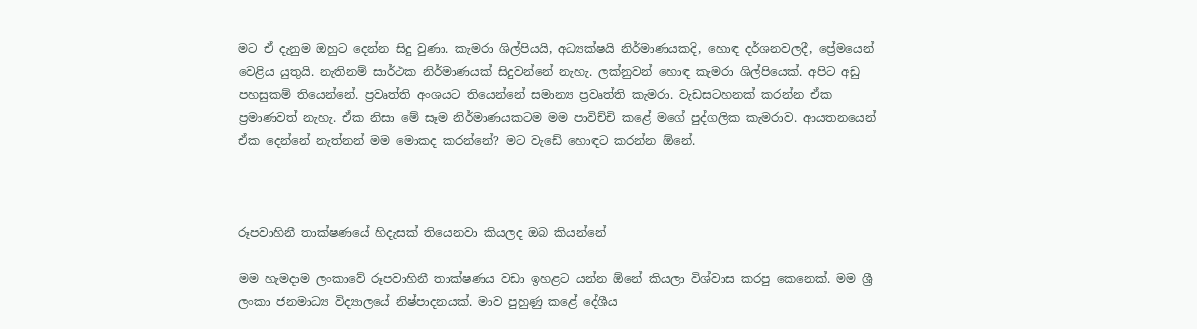මට ඒ දැනුම ඔහුට දෙන්න සිදු වුණා. කැමරා ශිල්පියයි, අධ්‍යක්ෂයි නිර්මාණයකදි, හොඳ දර්ශනවලදී, ප්‍රේමයෙන් වෙළිය යුතුයි. නැතිනම් සාර්ථක නිර්මාණයක් සිදුවන්නේ නැහැ. ලක්නුවන් හොඳ කැමරා ශිල්පියෙක්. අපිට අඩු පහසුකම් තියෙන්නේ. ප්‍රවෘත්ති අංශයට තියෙන්නේ සමාන්‍ය ප්‍රවෘත්ති කැමරා. වැඩසටහනක් කරන්න ඒක ප්‍රමාණවත් නැහැ. ඒක නිසා මේ සෑම නිර්මාණයකටම මම පාවිච්චි කළේ මගේ පුද්ගලික කැමරාව. ආයතනයෙන් ඒක දෙන්නේ නැත්නන් මම මොකද කරන්නේ? මට වැඩේ හොඳට කරන්න ඕනේ.



රූපවාහිනී තාක්ෂණයේ හිදැසක් තියෙනවා කියලද ඔබ කියන්නේ

මම හැමදාම ලංකාවේ රූපවාහිනී තාක්ෂණය වඩා ඉහළට යන්න ඕනේ කියලා විශ්වාස කරපු කෙනෙක්. මම ශ්‍රී ලංකා ජනමාධ්‍ය විද්‍යාලයේ නිෂ්පාදනයක්. මාව පුහුණු කළේ දේශීය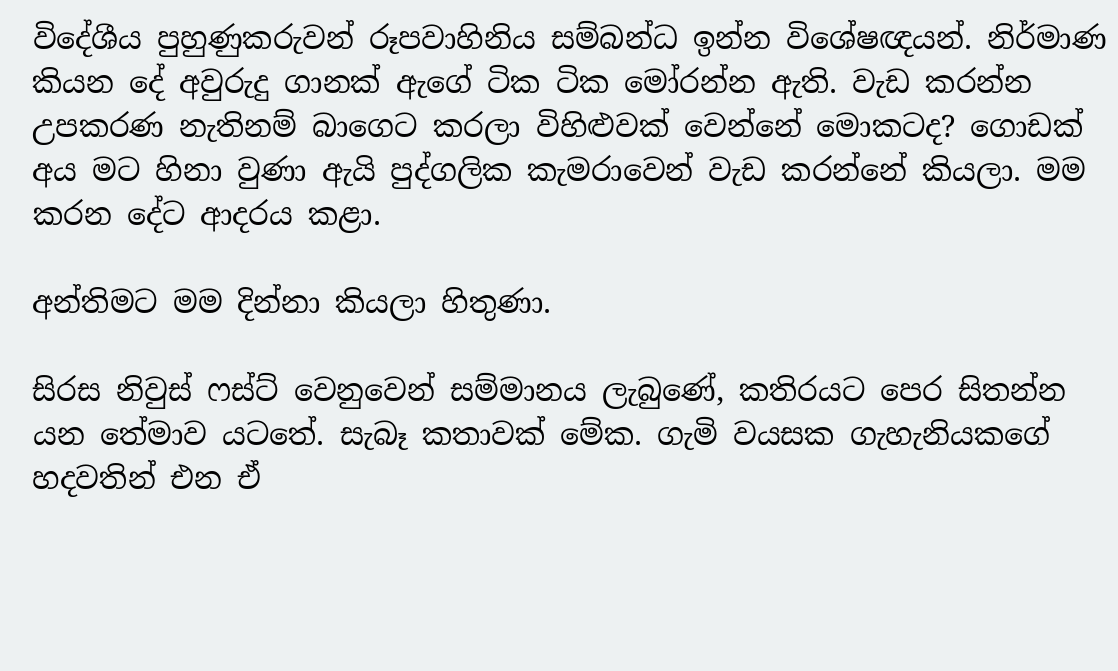විදේශීය පුහුණුකරුවන් රූපවාහිනිය සම්බන්ධ ඉන්න විශේෂඥයන්. නිර්මාණ කියන දේ අවුරුදු ගානක් ඇගේ ටික ටික මෝරන්න ඇති. වැඩ කරන්න උපකරණ නැතිනම් බාගෙට කරලා විහිළුවක් වෙන්නේ මොකටද? ගොඩක් අය මට හිනා වුණා ඇයි පුද්ගලික කැමරාවෙන් වැඩ කරන්නේ කියලා. මම කරන දේට ආදරය කළා.

අන්තිමට මම දින්නා කියලා හිතුණා.

සිරස නිවුස් ෆස්ට් වෙනුවෙන් සම්මානය ලැබුණේ, කතිරයට පෙර සිතන්න යන තේමාව යටතේ. සැබෑ කතාවක් මේක. ගැමි වයසක ගැහැනියකගේ හදවතින් එන ඒ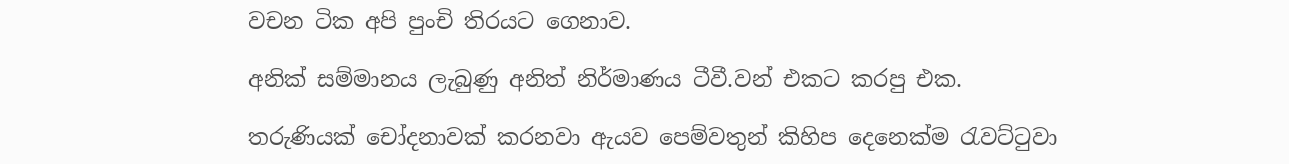වචන ටික අපි පුංචි තිරයට ගෙනාව.

අනික් සම්මානය ලැබුණු අනිත් නිර්මාණය ටීවී.වන් එකට කරපු එක.

තරුණියක් චෝදනාවක් කරනවා ඇයව පෙම්වතුන් කිහිප දෙනෙක්ම රැවට්ටුවා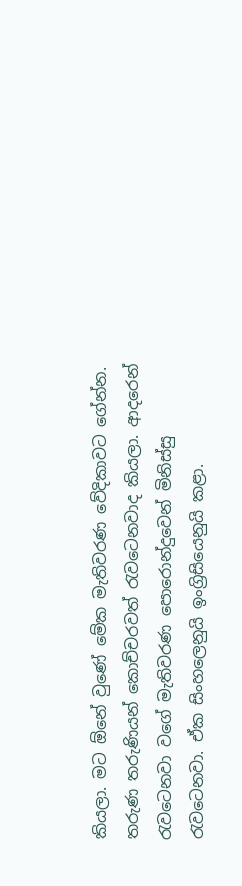කියලා. මට ඕනේ වුණේ මේක මැතිවරණ වේදිකාවට ගේන්න. තරුණ තරුණියන් කොච්චරවත් රැවටෙනවාද කියලා. ආදරෙන් රැවටෙනවා වගේ මැතිවරණ පොරොන්දුවෙන් මිනිස්සු රැවටෙනවා. ඒක සිංහලෙනුයි ඉංග්‍රිසියෙනුයි කළා.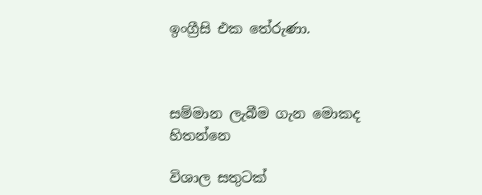ඉංග්‍රීසි එක තේරුණා.



සම්මාන ලැබීම ගැන මොකද හිතන්නෙ

විශාල සතුටක්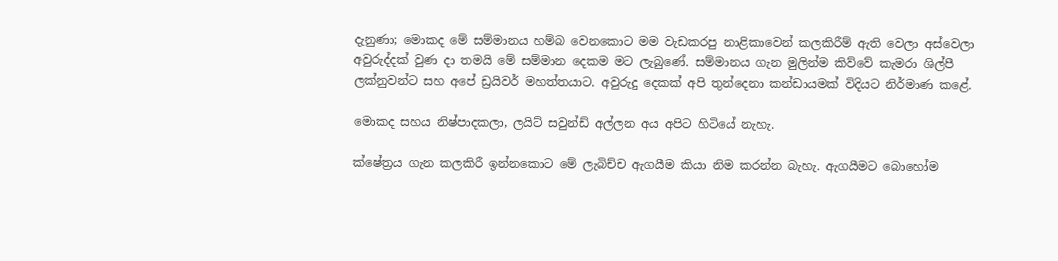දැනුණා; මොකද මේ සම්මානය හම්බ වෙනකොට මම වැඩකරපු නාළිකාවෙන් කලකිරීම් ඇති වෙලා අස්වෙලා අවුරුද්දක් වුණ දා තමයි මේ සම්මාන දෙකම මට ලැබුණේ. සම්මානය ගැන මුලින්ම කිව්වේ කැමරා ශිල්පී ලක්නුවන්ට සහ අපේ ඩ්‍රයිවර් මහත්තයාට. අවුරුදු දෙකක් අපි තුන්දෙනා කන්ඩායමක් විදියට නිර්මාණ කළේ.

මොකද සහය නිෂ්පාදකලා, ලයිට් සවුන්ඩ් අල්ලන අය අපිට හිටි‌යේ නැහැ.

ක්ෂේත්‍රය ගැන කලකිරී ඉන්නකොට මේ ලැබිච්ච ඇගයීම කියා නිම කරන්න බැහැ. ඇගයීමට බොහෝම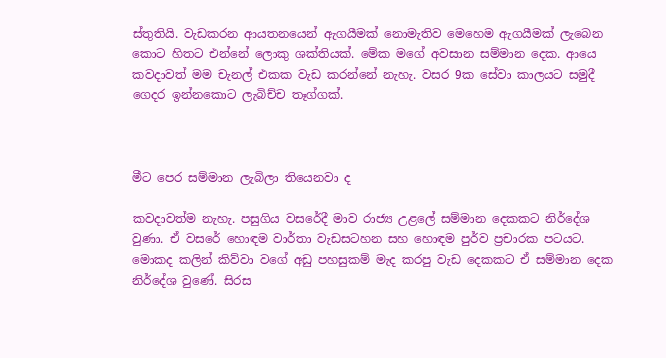ස්තුතියි. වැඩකරන ආයතනයෙන් ඇගයීමක් නොමැතිව මෙහෙම ඇගයීමක් ලැබෙන කොට හිතට එන්නේ ලොකු ශක්තියක්. මේක මගේ අවසාන සම්මාන දෙක. ආයෙ කවදාවත් මම චැනල් එකක වැඩ කරන්නේ නැහැ. වසර 9ක සේවා කාලයට සමුදී ගෙදර ඉන්නකොට ලැබිච්ච තෑග්ගක්.



මීට පෙර සම්මාන ලැබිලා තියෙනවා ද

කවදාවත්ම නැහැ. පසුගිය වසරේදී මාව රාජ්‍ය උළලේ සම්මාන දෙකකට නිර්දේශ වුණා. ඒ වසරේ හොඳම වාර්තා වැඩසටහන සහ හොඳම පුර්ව ප්‍රචාරක පටයට. මොකද කලින් කිව්වා වගේ අඩු පහසුකම් මැද කරපු වැඩ දෙකකට ඒ සම්මාන දෙක නිර්දේශ වුණේ. සිරස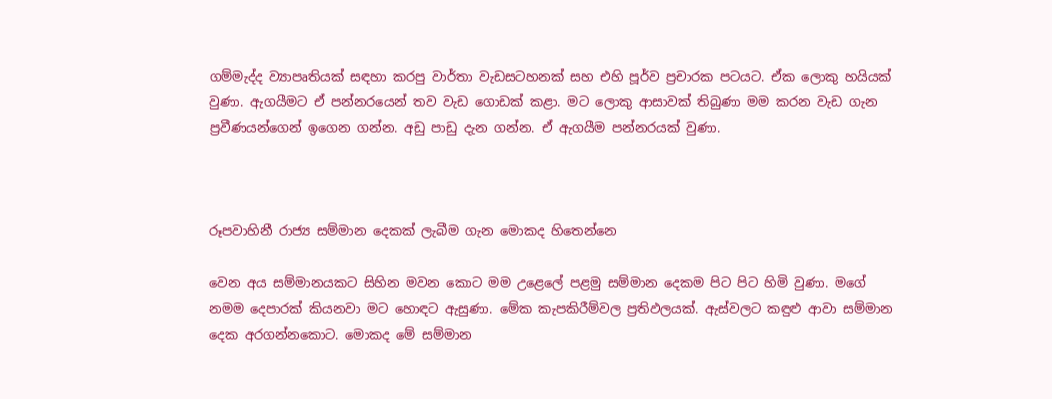ගම්මැද්ද ව්‍යාපෘතියක් සඳහා කරපු වාර්තා වැඩසටහනක් සහ එහි පූර්ව ප්‍රචාරක පටයට. ඒක ලොකු හයියක් වුණා. ඇගයීමට ඒ පන්නරයෙන් තව වැඩ ගොඩක් කළා. මට ලොකු ආසාවක් තිබුණා මම කරන වැඩ ගැන ප්‍රවීණයන්ගෙන් ඉගෙන ගන්න. අඩු පාඩු දැන ගන්න. ඒ ඇගයීම පන්නරයක් වුණා.



රූපවාහිනී රාජ්‍ය සම්මාන දෙකක් ලැබීම ගැන මොකද හිතෙන්නෙ

වෙන අය සම්මානයකට සිහින මවන කොට මම උළෙලේ පළමු සම්මාන දෙකම පිට පිට හිමි වුණා. මගේ නමම දෙපාරක් කියනවා මට හොඳට ඇසුණා. මේක කැපකිරීම්වල ප්‍රතිඵලයක්. ඇස්වලට කඳුළු ආවා සම්මාන දෙක අරගන්නකොට. මොකද මේ සම්මාන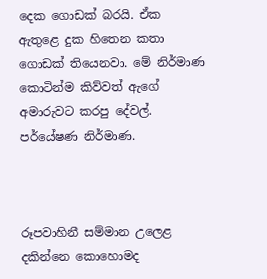දෙක ගොඩක් බරයි. ඒක ඇතුළෙ දුක හිතෙන කතා ගොඩක් තියෙනවා. මේ නිර්මාණ කොටින්ම කිව්වත් ඇගේ අමාරුවට කරපු දේවල්. පර්යේෂණ නිර්මාණ.



රූපවාහිනී සම්මාන උලෙළ දකින්නෙ කොහොමද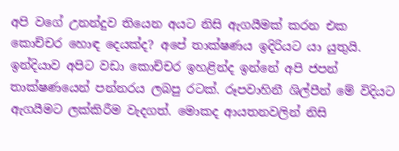අපි වගේ උනන්දුව තියෙන අයට නිසි ඇගයීමක් කරන එක කොච්චර හොඳ දෙයක්ද? අපේ තාක්ෂණය ඉදිරියට යා යුතුයි. ඉන්දියාව අපිට වඩා කොච්චර ඉහළින්ද ඉන්නේ අපි ජපන් තාක්ෂණයෙන් පන්නරය ලබපු රටක්. රූපවාහිනී ශිල්පීන් මේ විදියට ඇගයීමට ලක්කිරීම වැදගත්. මොකද ආයතනවලින් නිසි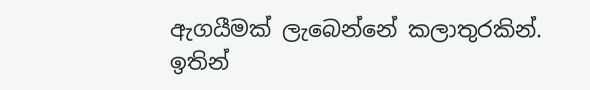ඇගයීමක් ලැබෙන්නේ කලාතුරකින්. ඉතින්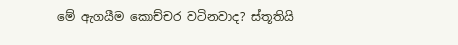මේ ඇගයීම කොච්චර වටිනවාද? ස්තූතියි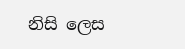නිසි ලෙස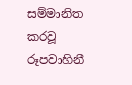සම්මානිත කරවූ රූපවාහිනී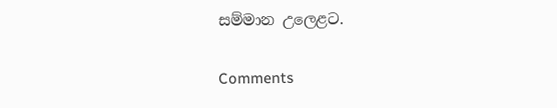සම්මාන උලෙළට.

Comments